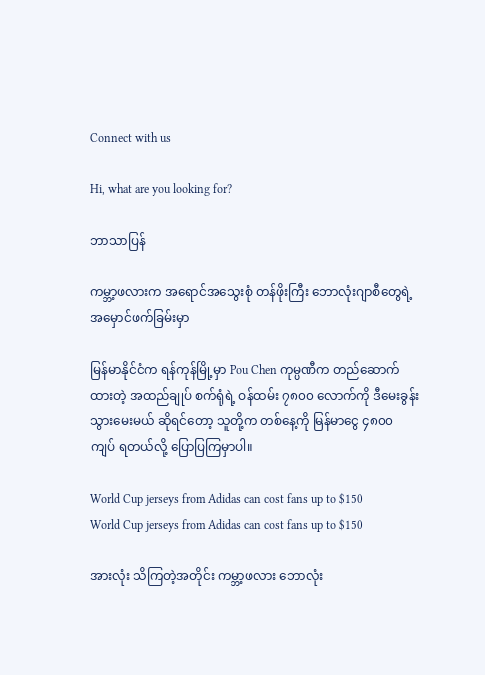Connect with us

Hi, what are you looking for?

ဘာသာပြန်

ကမ္ဘာ့ဖလားက အရောင်အသွေးစုံ တန်ဖိုးကြီး ဘောလုံးဂျာစီတွေရဲ့ အမှောင်ဖက်ခြမ်းမှာ

မြန်မာနိုင်ငံက ရန်ကုန်မြို့မှာ Pou Chen ကုမ္ပဏီက တည်ဆောက်ထားတဲ့ အထည်ချုပ် စက်ရုံရဲ့ ဝန်ထမ်း ၇၈၀၀ လောက်ကို ဒီမေးခွန်း သွားမေးမယ် ဆိုရင်တော့ သူတို့က တစ်နေ့ကို မြန်မာငွေ ၄၈၀၀ ကျပ် ရတယ်လို့ ပြောပြကြမှာပါ။

World Cup jerseys from Adidas can cost fans up to $150
World Cup jerseys from Adidas can cost fans up to $150

အားလုံး သိကြတဲ့အတိုင်း ကမ္ဘာ့ဖလား ဘောလုံး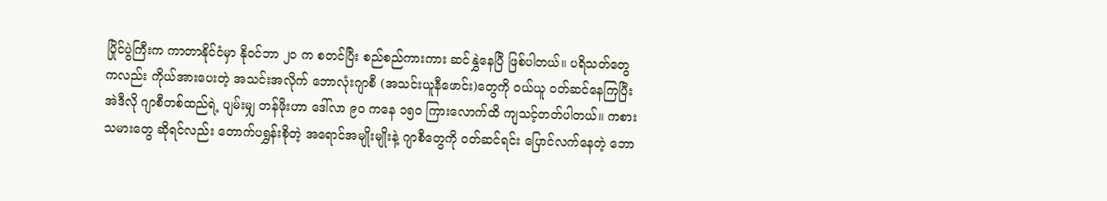ပြိုင်ပွဲကြီးက ကာတာနိုင်ငံမှာ နိုဝင်ဘာ ၂၀ က စတင်ပြီး စည်စည်ကားကား ဆင်နွှဲနေပြီ ဖြစ်ပါတယ်။ ပရိသတ်တွေကလည်း ကိုယ်အားပေးတဲ့ အသင်းအလိုက် ဘောလုံးဂျာစီ (အသင်းယူနီဖောင်း)တွေကို ဝယ်ယူ ဝတ်ဆင်နေကြပြီး အဲဒီလို ဂျာစီတစ်ထည်ရဲ့ ပျမ်းမျှ တန်ဖိုးဟာ ဒေါ်လာ ၉၀ ကနေ ၁၅၀ ကြားလောက်ထိ ကျသင့်တတ်ပါတယ်။ ကစားသမားတွေ ဆိုရင်လည်း တောက်ပရွှန်းစိုတဲ့ အရောင်အမျိုးမျိုးနဲ့ ဂျာစီတွေကို ဝတ်ဆင်ရင်း ပြောင်လက်နေတဲ့ ဘော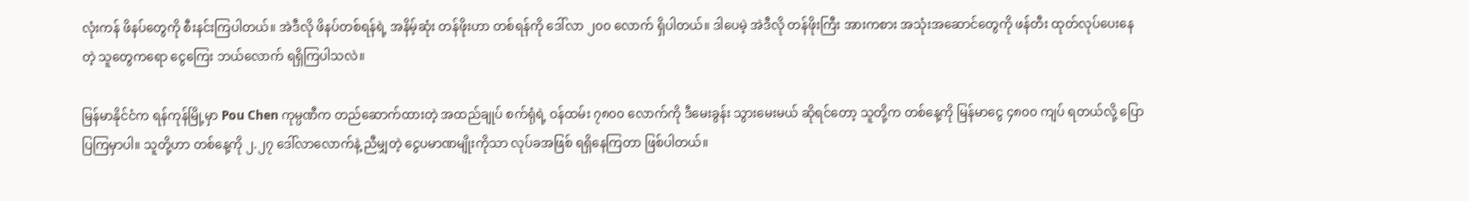လုံးကန် ဖိနပ်တွေကို စီးနင်းကြပါတယ်။ အဲဒီလို ဖိနပ်တစ်ရန်ရဲ့ အနိမ့်ဆုံး တန်ဖိုးဟာ တစ်ရန်ကို ဒေါ်လာ ၂၀၀ လောက် ရှိပါတယ်။ ဒါပေမဲ့ အဲဒီလို တန်ဖိုးကြီး အားကစား အသုံးအဆောင်တွေကို ဖန်တီး ထုတ်လုပ်ပေးနေတဲ့ သူတွေကရော ငွေကြေး ဘယ်လောက် ရရှိကြပါသလဲ။

မြန်မာနိုင်ငံက ရန်ကုန်မြို့မှာ Pou Chen ကုမ္ပဏီက တည်ဆောက်ထားတဲ့ အထည်ချုပ် စက်ရုံရဲ့ ဝန်ထမ်း ၇၈၀၀ လောက်ကို ဒီမေးခွန်း သွားမေးမယ် ဆိုရင်တော့ သူတို့က တစ်နေ့ကို မြန်မာငွေ ၄၈၀၀ ကျပ် ရတယ်လို့ ပြောပြကြမှာပါ။ သူတို့ဟာ တစ်နေ့ကို ၂.၂၇ ဒေါ်လာလောက်နဲ့ ညီမျှတဲ့ ငွေပမာဏမျိုးကိုသာ လုပ်ခအဖြစ် ရရှိနေကြတာ ဖြစ်ပါတယ်။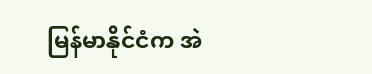မြန်မာနိုင်ငံက အဲ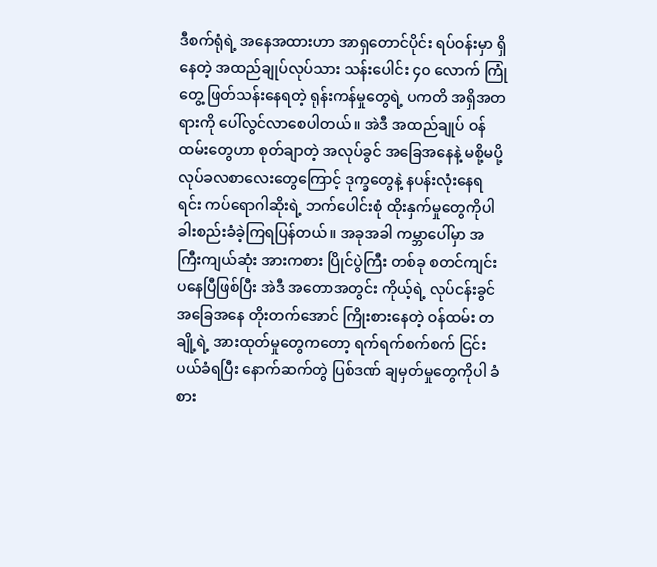ဒီစက်ရုံရဲ့ အနေအထားဟာ အာရှတောင်ပိုင်း ရပ်ဝန်းမှာ ရှိနေတဲ့ အထည်ချုပ်လုပ်သား သန်းပေါင်း ၄၀ လောက် ကြုံတွေ့ ဖြတ်သန်းနေရတဲ့ ရုန်းကန်မှုတွေရဲ့ ပကတိ အရှိအတရားကို ပေါ်လွင်လာစေပါတယ်။ အဲဒီ အထည်ချုပ် ဝန်ထမ်းတွေဟာ စုတ်ချာတဲ့ အလုပ်ခွင် အခြေအနေနဲ့ မစို့မပို့ လုပ်ခလစာလေးတွေကြောင့် ဒုက္ခတွေနဲ့ နပန်းလုံးနေရရင်း ကပ်ရောဂါဆိုးရဲ့ ဘက်ပေါင်းစုံ ထိုးနှက်မှုတွေကိုပါ ခါးစည်းခံခဲ့ကြရပြန်တယ်။ အခုအခါ ကမ္ဘာပေါ်မှာ အကြီးကျယ်ဆုံး အားကစား ပြိုင်ပွဲကြီး တစ်ခု စတင်ကျင်းပနေပြီဖြစ်ပြီး အဲဒီ အတောအတွင်း ကိုယ့်ရဲ့ လုပ်ငန်းခွင် အခြေအနေ တိုးတက်အောင် ကြိုးစားနေတဲ့ ဝန်ထမ်း တချို့ရဲ့ အားထုတ်မှုတွေကတော့ ရက်ရက်စက်စက် ငြင်းပယ်ခံရပြီး နောက်ဆက်တွဲ ပြစ်ဒဏ် ချမှတ်မှုတွေကိုပါ ခံစား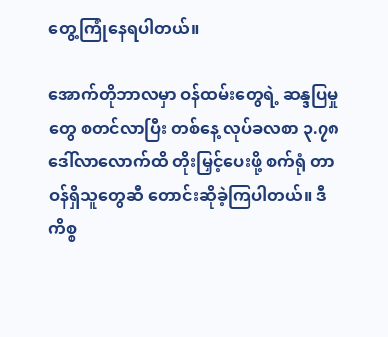တွေ့ကြုံနေရပါတယ်။

အောက်တိုဘာလမှာ ဝန်ထမ်းတွေရဲ့ ဆန္ဒပြမှုတွေ စတင်လာပြီး တစ်နေ့ လုပ်ခလစာ ၃.၇၈ ဒေါ်လာလောက်ထိ တိုးမြှင့်ပေးဖို့ စက်ရုံ တာဝန်ရှိသူတွေဆီ တောင်းဆိုခဲ့ကြပါတယ်။ ဒီကိစ္စ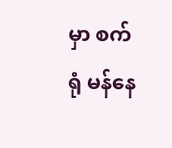မှာ စက်ရုံ မန်နေ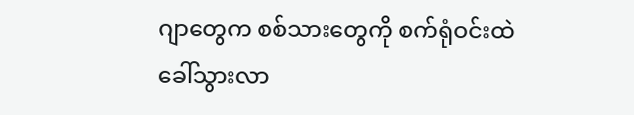ဂျာတွေက စစ်သားတွေကို စက်ရုံဝင်းထဲ ခေါ်သွားလာ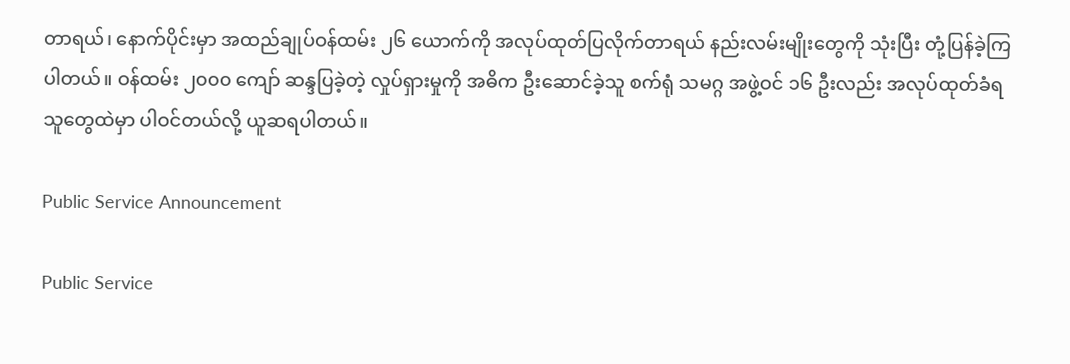တာရယ်၊ နောက်ပိုင်းမှာ အထည်ချုပ်ဝန်ထမ်း ၂၆ ယောက်ကို အလုပ်ထုတ်ပြလိုက်တာရယ် နည်းလမ်းမျိုးတွေကို သုံးပြီး တုံ့ပြန်ခဲ့ကြပါတယ်။ ဝန်ထမ်း ၂၀၀၀ ကျော် ဆန္ဒပြခဲ့တဲ့ လှုပ်ရှားမှုကို အဓိက ဦးဆောင်ခဲ့သူ စက်ရုံ သမဂ္ဂ အဖွဲ့ဝင် ၁၆ ဦးလည်း အလုပ်ထုတ်ခံရသူတွေထဲမှာ ပါဝင်တယ်လို့ ယူဆရပါတယ်။

Public Service Announcement

Public Service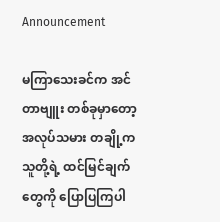Announcement

မကြာသေးခင်က အင်တာဗျူး တစ်ခုမှာတော့ အလုပ်သမား တချို့က သူတို့ရဲ့ ထင်မြင်ချက်တွေကို ပြောပြကြပါ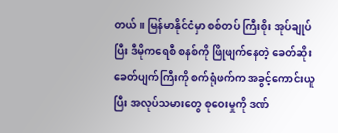တယ်။ မြန်မာနိုင်ငံမှာ စစ်တပ် ကြီးစိုး အုပ်ချုပ်ပြီး ဒီမိုကရေစီ စနစ်ကို ဖြိုဖျက်နေတဲ့ ခေတ်ဆိုးခေတ်ပျက်ကြီးကို စက်ရုံဖက်က အခွင့်ကောင်းယူပြီး အလုပ်သမားတွေ စုဝေးမှုကို ဒဏ်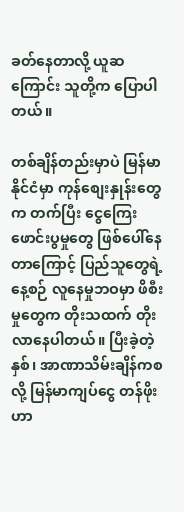ခတ်နေတာလို့ ယူဆကြောင်း သူတို့က ပြောပါတယ်။

တစ်ချိန်တည်းမှာပဲ မြန်မာနိုင်ငံမှာ ကုန်စျေးနှုန်းတွေက တက်ပြီး ငွေကြေးဖောင်းပွမှုတွေ ဖြစ်ပေါ်နေတာကြောင့် ပြည်သူတွေရဲ့ နေ့စဉ် လူနေမှုဘဝမှာ ဖိစီးမှုတွေက တိုးသထက် တိုးလာနေပါတယ်။ ပြီးခဲ့တဲ့နှစ်၊ အာဏာသိမ်းချိန်ကစလို့ မြန်မာကျပ်ငွေ တန်ဖိုးဟာ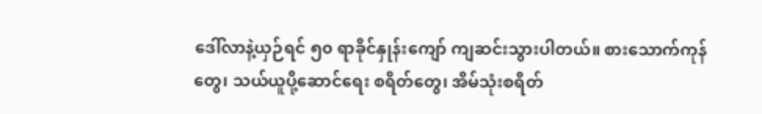ဒေါ်လာနဲ့ယှဉ်ရင် ၅၀ ရာခိုင်နှုန်းကျော် ကျဆင်းသွားပါတယ်။ စားသောက်ကုန်တွေ၊ သယ်ယူပို့ဆောင်ရေး စရိတ်တွေ၊ အိမ်သုံးစရိတ်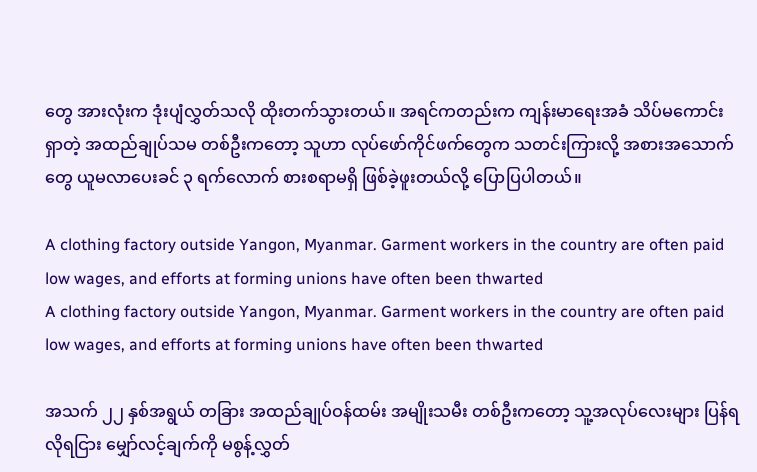တွေ အားလုံးက ဒုံးပျံလွှတ်သလို ထိုးတက်သွားတယ်။ အရင်ကတည်းက ကျန်းမာရေးအခံ သိပ်မကောင်းရှာတဲ့ အထည်ချုပ်သမ တစ်ဦးကတော့ သူဟာ လုပ်ဖော်ကိုင်ဖက်တွေက သတင်းကြားလို့ အစားအသောက်တွေ ယူမလာပေးခင် ၃ ရက်လောက် စားစရာမရှိ ဖြစ်ခဲ့ဖူးတယ်လို့ ပြောပြပါတယ်။

A clothing factory outside Yangon, Myanmar. Garment workers in the country are often paid low wages, and efforts at forming unions have often been thwarted
A clothing factory outside Yangon, Myanmar. Garment workers in the country are often paid low wages, and efforts at forming unions have often been thwarted

အသက် ၂၂ နှစ်အရွယ် တခြား အထည်ချုပ်ဝန်ထမ်း အမျိုးသမီး တစ်ဦးကတော့ သူ့အလုပ်လေးများ ပြန်ရလိုရငြား မျှော်လင့်ချက်ကို မစွန့်လွှတ်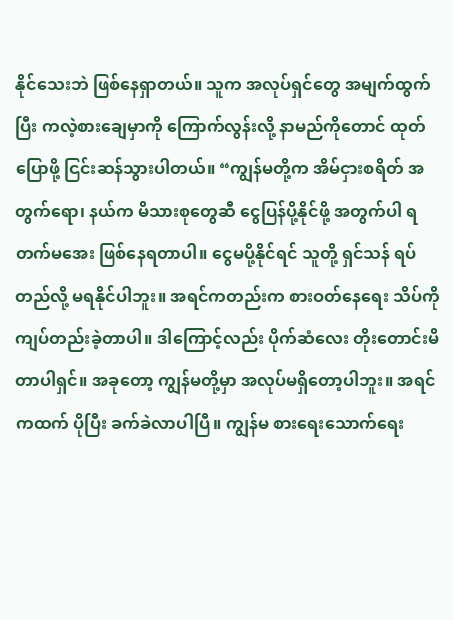နိုင်သေးဘဲ ဖြစ်နေရှာတယ်။ သူက အလုပ်ရှင်တွေ အမျက်ထွက်ပြီး ကလဲ့စားချေမှာကို ကြောက်လွန်းလို့ နာမည်ကိုတောင် ထုတ်ပြောဖို့ ငြင်းဆန်သွားပါတယ်။ “ကျွန်မတို့က အိမ်ငှားစရိတ် အတွက်ရော၊ နယ်က မိသားစုတွေဆီ ငွေပြန်ပို့နိုင်ဖို့ အတွက်ပါ ရတက်မအေး ဖြစ်နေရတာပါ။ ငွေမပို့နိုင်ရင် သူတို့ ရှင်သန် ရပ်တည်လို့ မရနိုင်ပါဘူး။ အရင်ကတည်းက စားဝတ်နေရေး သိပ်ကို ကျပ်တည်းခဲ့တာပါ။ ဒါကြောင့်လည်း ပိုက်ဆံလေး တိုးတောင်းမိတာပါရှင်။ အခုတော့ ကျွန်မတို့မှာ အလုပ်မရှိတော့ပါဘူး။ အရင်ကထက် ပိုပြီး ခက်ခဲလာပါပြီ။ ကျွန်မ စားရေးသောက်ရေး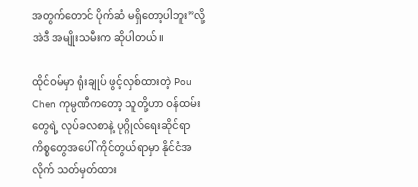အတွက်တောင် ပိုက်ဆံ မရှိတော့ပါဘူး”လို့ အဲဒီ အမျိုးသမီးက ဆိုပါတယ်။

ထိုင်ဝမ်မှာ ရုံးချုပ် ဖွင့်လှစ်ထားတဲ့ Pou Chen ကုမ္ပဏီကတော့ သူတို့ဟာ ဝန်ထမ်းတွေရဲ့ လုပ်ခလစာနဲ့ ပုဂ္ဂိုလ်ရေးဆိုင်ရာ ကိစ္စတွေအပေါ် ကိုင်တွယ်ရာမှာ နိုင်ငံအလိုက် သတ်မှတ်ထား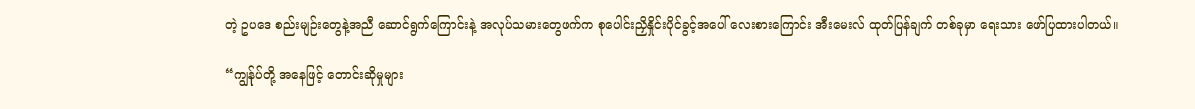တဲ့ ဥပဒေ စည်းမျဉ်းတွေနဲ့အညီ ဆောင်ရွက်ကြောင်းနဲ့ အလုပ်သမားတွေဖက်က စုပေါင်းညှိနှိုင်းပိုင်ခွင့်အပေါ် လေးစားကြောင်း အီးမေးလ် ထုတ်ပြန်ချက် တစ်ခုမှာ ရေးသား ဖော်ပြထားပါတယ်။

“ကျွန်ုပ်တို့ အနေဖြင့် တောင်းဆိုမှုများ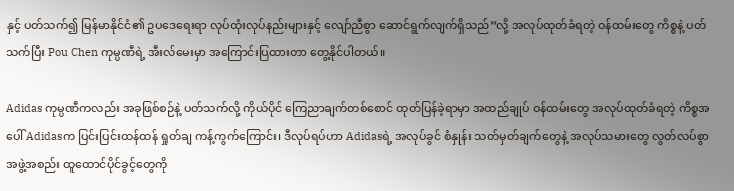နှင့် ပတ်သက်၍ မြန်မာနိုင်ငံ၏ ဥပဒေရေးရာ လုပ်ထုံးလုပ်နည်းများနှင့် လျော်ညီစွာ ဆောင်ရွက်လျက်ရှိသည်”လို့ အလုပ်ထုတ်ခံရတဲ့ ဝန်ထမ်းတွေ ကိစ္စနဲ့ ပတ်သက်ပြီး Pou Chen ကုမ္ပဏီရဲ့ အီးလ်မေးမှာ အကြောင်းပြထားတာ တွေ့နိုင်ပါတယ်။

Adidas ကုမ္ပဏီကလည်း အခုဖြစ်စဉ်နဲ့ ပတ်သက်လို့ ကိုယ်ပိုင် ကြေညာချက်တစ်စောင် ထုတ်ပြန်ခဲ့ရာမှာ အထည်ချုပ် ဝန်ထမ်းတွေ အလုပ်ထုတ်ခံရတဲ့ ကိစ္စအပေါ် Adidasက ပြင်းပြင်းထန်ထန် ရှုတ်ချ ကန့်ကွက်ကြောင်း၊ ဒီလုပ်ရပ်ဟာ Adidasရဲ့ အလုပ်ခွင် စံနှုန်း သတ်မှတ်ချက်တွေနဲ့ အလုပ်သမားတွေ လွတ်လပ်စွာ အဖွဲ့အစည်း ထူထောင်ပိုင်ခွင့်တွေကို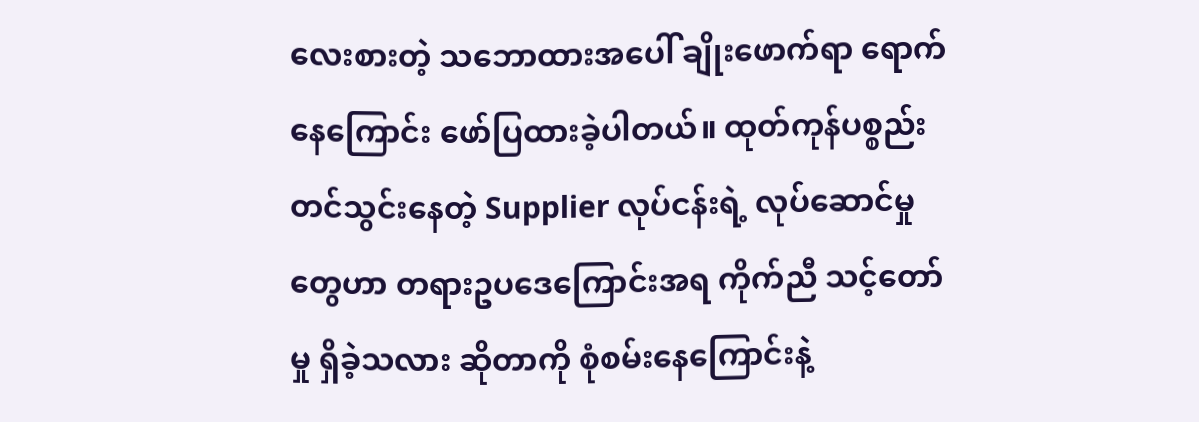လေးစားတဲ့ သဘောထားအပေါ် ချိုးဖောက်ရာ ရောက်နေကြောင်း ဖော်ပြထားခဲ့ပါတယ်။ ထုတ်ကုန်ပစ္စည်း တင်သွင်းနေတဲ့ Supplier လုပ်ငန်းရဲ့ လုပ်ဆောင်မှုတွေဟာ တရားဥပဒေကြောင်းအရ ကိုက်ညီ သင့်တော်မှု ရှိခဲ့သလား ဆိုတာကို စုံစမ်းနေကြောင်းနဲ့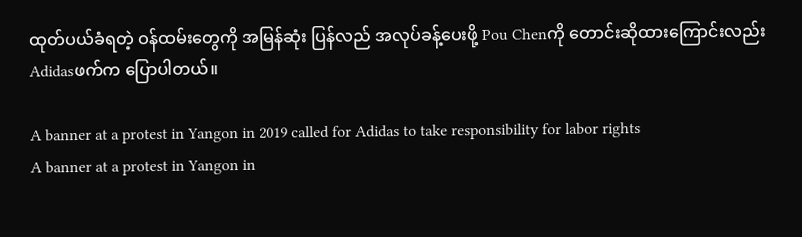ထုတ်ပယ်ခံရတဲ့ ဝန်ထမ်းတွေကို အမြန်ဆုံး ပြန်လည် အလုပ်ခန့်ပေးဖို့ Pou Chenကို တောင်းဆိုထားကြောင်းလည်း Adidasဖက်က ပြောပါတယ်။

A banner at a protest in Yangon in 2019 called for Adidas to take responsibility for labor rights
A banner at a protest in Yangon in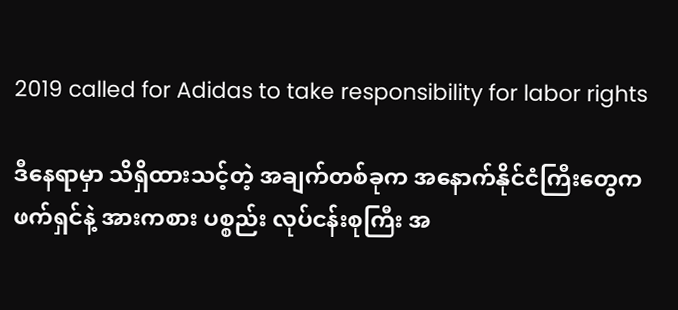2019 called for Adidas to take responsibility for labor rights

ဒီနေရာမှာ သိရှိထားသင့်တဲ့ အချက်တစ်ခုက အနောက်နိုင်ငံကြီးတွေက ဖက်ရှင်နဲ့ အားကစား ပစ္စည်း လုပ်ငန်းစုကြီး အ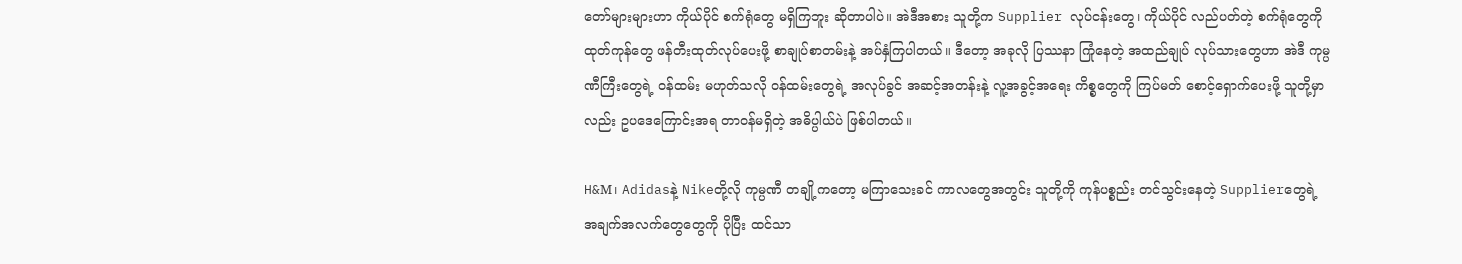တော်များများဟာ ကိုယ်ပိုင် စက်ရုံတွေ မရှိကြဘူး ဆိုတာပါပဲ။ အဲဒီအစား သူတို့က Supplier လုပ်ငန်းတွေ၊ ကိုယ်ပိုင် လည်ပတ်တဲ့ စက်ရုံတွေကို ထုတ်ကုန်တွေ ဖန်တီးထုတ်လုပ်ပေးဖို့ စာချုပ်စာတမ်းနဲ့ အပ်နှံကြပါတယ်။ ဒီတော့ အခုလို ပြဿနာ ကြုံနေတဲ့ အထည်ချုပ် လုပ်သားတွေဟာ အဲဒီ ကုမ္ပဏီကြီးတွေရဲ့ ဝန်ထမ်း မဟုတ်သလို ဝန်ထမ်းတွေရဲ့ အလုပ်ခွင် အဆင့်အတန်းနဲ့ လူ့အခွင့်အရေး ကိစ္စတွေကို ကြပ်မတ် စောင့်ရှောက်ပေးဖို့ သူတို့မှာလည်း ဥပဒေကြောင်းအရ တာဝန်မရှိတဲ့ အဓိပ္ပါယ်ပဲ ဖြစ်ပါတယ်။

H&M၊ Adidasနဲ့ Nikeတို့လို ကုမ္ပဏီ တချို့ကတော့ မကြာသေးခင် ကာလတွေအတွင်း သူတို့ကို ကုန်ပစ္စည်း တင်သွင်းနေတဲ့ Supplierတွေရဲ့ အချက်အလက်တွေတွေကို ပိုပြီး ထင်သာ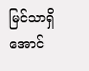မြင်သာရှိအောင်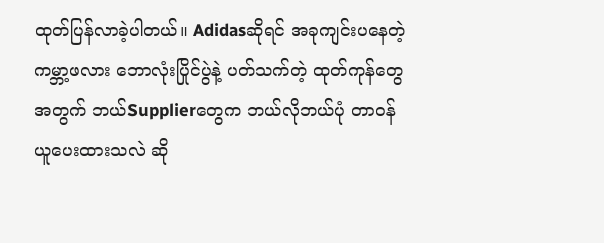ထုတ်ပြန်လာခဲ့ပါတယ်။ Adidasဆိုရင် အခုကျင်းပနေတဲ့ ကမ္ဘာ့ဖလား ဘောလုံးပြိုင်ပွဲနဲ့ ပတ်သက်တဲ့ ထုတ်ကုန်တွေအတွက် ဘယ်Supplierတွေက ဘယ်လိုဘယ်ပုံ တာဝန်ယူပေးထားသလဲ ဆို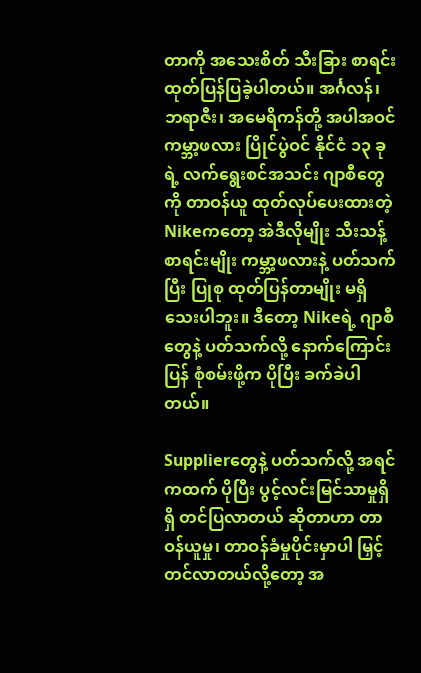တာကို အသေးစိတ် သီးခြား စာရင်းထုတ်ပြန်ပြခဲ့ပါတယ်။ အင်္ဂလန်၊ ဘရာဇီး၊ အမေရိကန်တို့ အပါအဝင် ကမ္ဘာ့ဖလား ပြိုင်ပွဲဝင် နိုင်ငံ ၁၃ ခုရဲ့ လက်ရွေးစင်အသင်း ဂျာစီတွေကို တာဝန်ယူ ထုတ်လုပ်ပေးထားတဲ့ Nikeကတော့ အဲဒီလိုမျိုး သီးသန့် စာရင်းမျိုး ကမ္ဘာ့ဖလားနဲ့ ပတ်သက်ပြီး ပြုစု ထုတ်ပြန်တာမျိုး မရှိသေးပါဘူး။ ဒီတော့ Nikeရဲ့ ဂျာစီတွေနဲ့ ပတ်သက်လို့ နောက်ကြောင်းပြန် စုံစမ်းဖို့က ပိုပြီး ခက်ခဲပါတယ်။

Supplierတွေနဲ့ ပတ်သက်လို့ အရင်ကထက် ပိုပြီး ပွင့်လင်းမြင်သာမှုရှိရှိ တင်ပြလာတယ် ဆိုတာဟာ တာဝန်ယူမှု၊ တာဝန်ခံမှုပိုင်းမှာပါ မြှင့်တင်လာတယ်လို့တော့ အ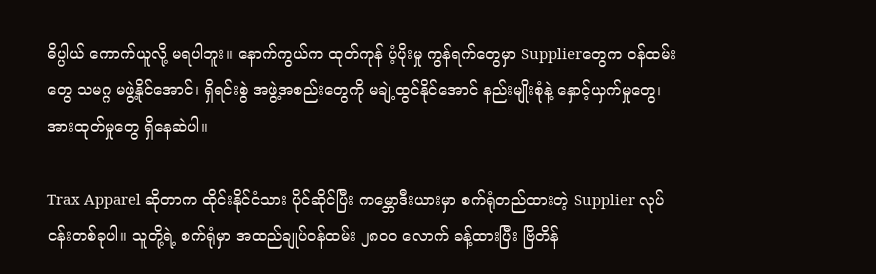ဓိပ္ပါယ် ကောက်ယူလို့ မရပါဘူး။ နောက်ကွယ်က ထုတ်ကုန် ပံ့ပိုးမှု ကွန်ရက်တွေမှာ Supplierတွေက ဝန်ထမ်းတွေ သမဂ္ဂ မဖွဲ့နိုင်အောင်၊ ရှိရင်းစွဲ အဖွဲ့အစည်းတွေကို မချဲ့ထွင်နိုင်အောင် နည်းမျိုးစုံနဲ့ နှောင့်ယှက်မှုတွေ၊ အားထုတ်မှုတွေ ရှိနေဆဲပါ။

Trax Apparel ဆိုတာက ထိုင်းနိုင်ငံသား ပိုင်ဆိုင်ပြီး ကမ္ဘောဒီးယားမှာ စက်ရုံတည်ထားတဲ့ Supplier လုပ်ငန်းတစ်ခုပါ။ သူတို့ရဲ့ စက်ရုံမှာ အထည်ချုပ်ဝန်ထမ်း ၂၈၀၀ လောက် ခန့်ထားပြီး ဗြိတိန်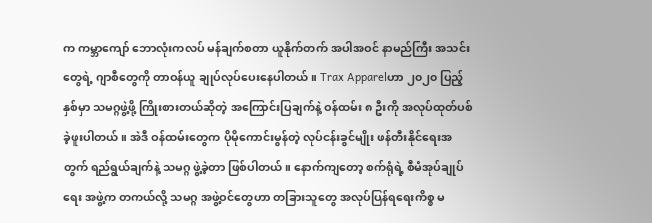က ကမ္ဘာကျော် ဘောလုံးကလပ် မန်ချက်စတာ ယူနိုက်တက် အပါအဝင် နာမည်ကြီး အသင်းတွေရဲ့ ဂျာစီတွေကို တာဝန်ယူ ချုပ်လုပ်ပေးနေပါတယ်။ Trax Apparelဟာ ၂၀၂၀ ပြည့်နှစ်မှာ သမဂ္ဂဖွဲ့ဖို့ ကြိုးစားတယ်ဆိုတဲ့ အကြောင်းပြချက်နဲ့ ဝန်ထမ်း ၈ ဦးကို အလုပ်ထုတ်ပစ်ခဲ့ဖူးပါတယ်။ အဲဒီ ဝန်ထမ်းတွေက ပိုမိုကောင်းမွန်တဲ့ လုပ်ငန်းခွင်မျိုး ဖန်တီးနိုင်ရေးအတွက် ရည်ရွယ်ချက်နဲ့ သမဂ္ဂ ဖွဲ့ခဲ့တာ ဖြစ်ပါတယ်။ နောက်ကျတော့ စက်ရုံရဲ့ စီမံအုပ်ချုပ်ရေး အဖွဲ့က တကယ်လို့ သမဂ္ဂ အဖွဲ့ဝင်တွေဟာ တခြားသူတွေ အလုပ်ပြန်ရရေးကိစ္စ မ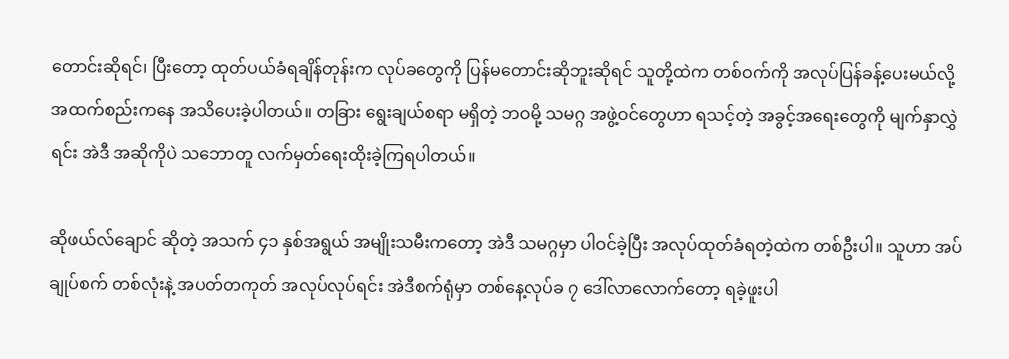တောင်းဆိုရင်၊ ပြီးတော့ ထုတ်ပယ်ခံရချိန်တုန်းက လုပ်ခတွေကို ပြန်မတောင်းဆိုဘူးဆိုရင် သူတို့ထဲက တစ်ဝက်ကို အလုပ်ပြန်ခန့်ပေးမယ်လို့ အထက်စည်းကနေ အသိပေးခဲ့ပါတယ်။ တခြား ရွေးချယ်စရာ မရှိတဲ့ ဘဝမို့ သမဂ္ဂ အဖွဲ့ဝင်တွေဟာ ရသင့်တဲ့ အခွင့်အရေးတွေကို မျက်နှာလွှဲရင်း အဲဒီ အဆိုကိုပဲ သဘောတူ လက်မှတ်ရေးထိုးခဲ့ကြရပါတယ်။

ဆိုဖယ်လ်ချောင် ဆိုတဲ့ အသက် ၄၁ နှစ်အရွယ် အမျိုးသမီးကတော့ အဲဒီ သမဂ္ဂမှာ ပါဝင်ခဲ့ပြီး အလုပ်ထုတ်ခံရတဲ့ထဲက တစ်ဦးပါ။ သူဟာ အပ်ချုပ်စက် တစ်လုံးနဲ့ အပတ်တကုတ် အလုပ်လုပ်ရင်း အဲဒီစက်ရုံမှာ တစ်နေ့လုပ်ခ ၇ ဒေါ်လာလောက်တော့ ရခဲ့ဖူးပါ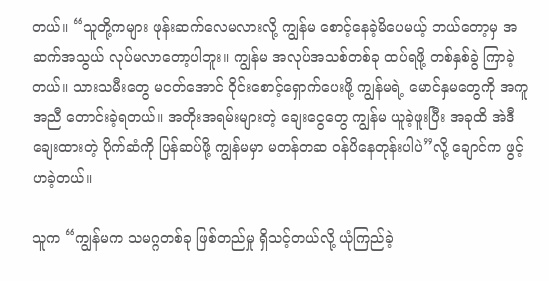တယ်။ “သူတို့ကများ ဖုန်းဆက်လေမလားလို့ ကျွန်မ စောင့်နေခဲ့မိပေမယ့် ဘယ်တော့မှ အဆက်အသွယ် လုပ်မလာတော့ပါဘူး။ ကျွန်မ အလုပ်အသစ်တစ်ခု ထပ်ရဖို့ တစ်နှစ်ခွဲ ကြာခဲ့တယ်။ သားသမီးတွေ မငတ်အောင် ဝိုင်းစောင့်ရှောက်ပေးဖို့ ကျွန်မရဲ့ မောင်နှမတွေကို အကူအညီ တောင်းခဲ့ရတယ်။ အတိုးအရမ်းများတဲ့ ချေးငွေတွေ ကျွန်မ ယူခဲ့ဖူးပြီး အခုထိ အဲဒီ ချေးထားတဲ့ ပိုက်ဆံကို ပြန်ဆပ်ဖို့ ကျွန်မမှာ မတန်တဆ ဝန်ပိနေတုန်းပါပဲ”လို့ ချောင်က ဖွင့်ဟခဲ့တယ်။

သူက “ကျွန်မက သမဂ္ဂတစ်ခု ဖြစ်တည်မှု ရှိသင့်တယ်လို့ ယုံကြည်ခဲ့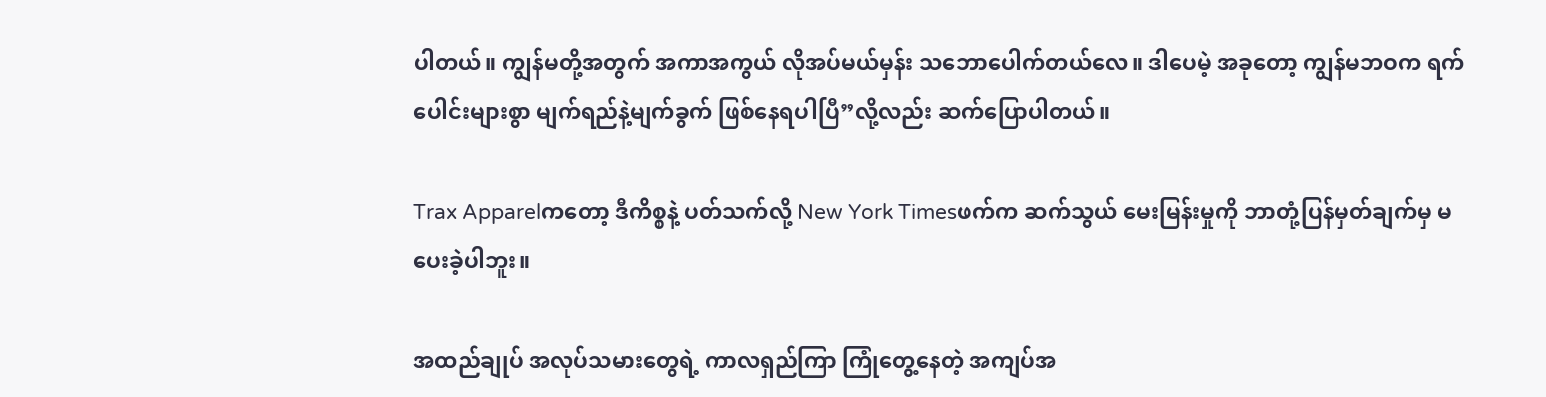ပါတယ်။ ကျွန်မတို့အတွက် အကာအကွယ် လိုအပ်မယ်မှန်း သဘောပေါက်တယ်လေ။ ဒါပေမဲ့ အခုတော့ ကျွန်မဘဝက ရက်ပေါင်းများစွာ မျက်ရည်နဲ့မျက်ခွက် ဖြစ်နေရပါပြီ”လို့လည်း ဆက်ပြောပါတယ်။

Trax Apparelကတော့ ဒီကိစ္စနဲ့ ပတ်သက်လို့ New York Timesဖက်က ဆက်သွယ် မေးမြန်းမှုကို ဘာတုံ့ပြန်မှတ်ချက်မှ မပေးခဲ့ပါဘူး။

အထည်ချုပ် အလုပ်သမားတွေရဲ့ ကာလရှည်ကြာ ကြုံတွေ့နေတဲ့ အကျပ်အ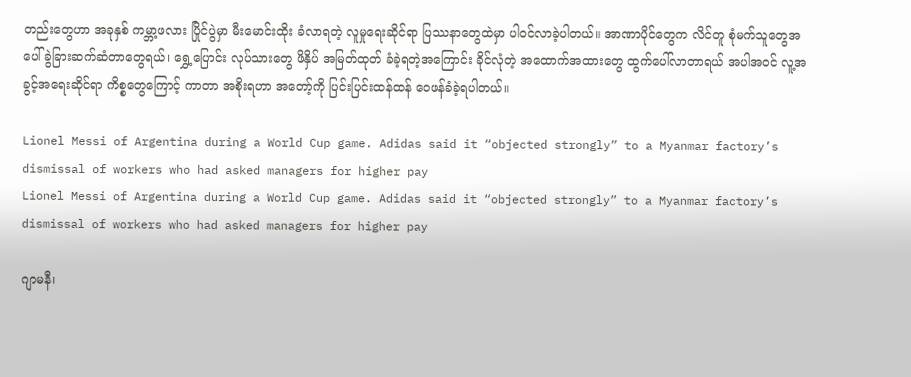တည်းတွေဟာ အခုနှစ် ကမ္ဘာ့ဖလား ပြိုင်ပွဲမှာ မီးမောင်းထိုး ခံလာရတဲ့ လူမှုရေးဆိုင်ရာ ပြဿနာတွေထဲမှာ ပါဝင်လာခဲ့ပါတယ်။ အာဏာပိုင်တွေက လိင်တူ စုံမက်သူတွေအပေါ် ခွဲခြားဆက်ဆံတာတွေရယ်၊ ရွှေ့ပြောင်း လုပ်သားတွေ ဖိနှိပ် အမြတ်ထုတ် ခံခဲ့ရတဲ့အကြောင်း ခိုင်လုံတဲ့ အထောက်အထားတွေ ထွက်ပေါ်လာတာရယ် အပါအဝင် လူ့အခွင့်အရေးဆိုင်ရာ ကိစ္စတွေကြောင့် ကာတာ အစိုးရဟာ အတော့်ကို ပြင်းပြင်းထန်ထန် ဝေဖန်ခံခဲ့ရပါတယ်။

Lionel Messi of Argentina during a World Cup game. Adidas said it “objected strongly” to a Myanmar factory’s dismissal of workers who had asked managers for higher pay
Lionel Messi of Argentina during a World Cup game. Adidas said it “objected strongly” to a Myanmar factory’s dismissal of workers who had asked managers for higher pay

ဂျာမနီ၊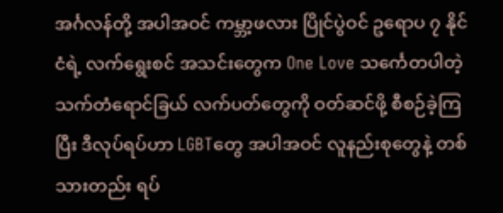အင်္ဂလန်တို့ အပါအဝင် ကမ္ဘာ့ဖလား ပြိုင်ပွဲဝင် ဥရောပ ၇ နိုင်ငံရဲ့ လက်ရွေးစင် အသင်းတွေက One Love သင်္ကေတပါတဲ့ သက်တံရောင်ခြယ် လက်ပတ်တွေကို ဝတ်ဆင်ဖို့ စီစဉ်ခဲ့ကြပြီး ဒီလုပ်ရပ်ဟာ LGBTတွေ အပါအဝင် လူနည်းစုတွေနဲ့ တစ်သားတည်း ရပ်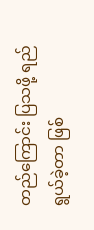တည်ကြောင်း ပြသဖို့ ရည်ရွယ်ခဲ့တာ ဖြစ်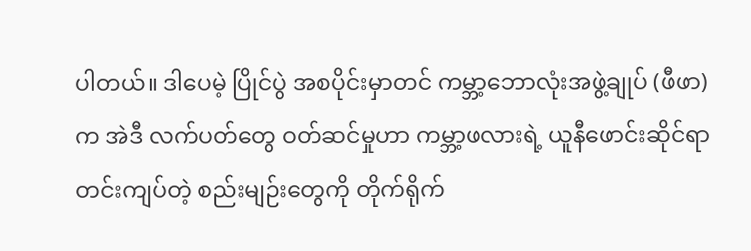ပါတယ်။ ဒါပေမဲ့ ပြိုင်ပွဲ အစပိုင်းမှာတင် ကမ္ဘာ့ဘောလုံးအဖွဲ့ချုပ် (ဖီဖာ)က အဲဒီ လက်ပတ်တွေ ဝတ်ဆင်မှုဟာ ကမ္ဘာ့ဖလားရဲ့ ယူနီဖောင်းဆိုင်ရာ တင်းကျပ်တဲ့ စည်းမျဉ်းတွေကို တိုက်ရိုက်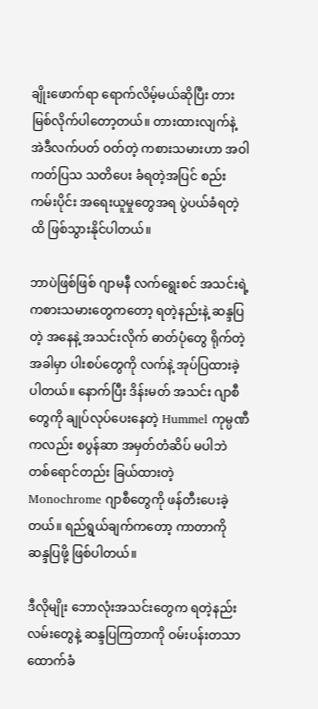ချိုးဖောက်ရာ ရောက်လိမ့်မယ်ဆိုပြီး တားမြစ်လိုက်ပါတော့တယ်။ တားထားလျက်နဲ့ အဲဒီလက်ပတ် ဝတ်တဲ့ ကစားသမားဟာ အဝါကတ်ပြသ သတိပေး ခံရတဲ့အပြင် စည်းကမ်းပိုင်း အရေးယူမှုတွေအရ ပွဲပယ်ခံရတဲ့ထိ ဖြစ်သွားနိုင်ပါတယ်။

ဘာပဲဖြစ်ဖြစ် ဂျာမနီ လက်ရွေးစင် အသင်းရဲ့ ကစားသမားတွေကတော့ ရတဲ့နည်းနဲ့ ဆန္ဒပြတဲ့ အနေနဲ့ အသင်းလိုက် ဓာတ်ပုံတွေ ရိုက်တဲ့အခါမှာ ပါးစပ်တွေကို လက်နဲ့ အုပ်ပြထားခဲ့ပါတယ်။ နောက်ပြီး ဒိန်းမတ် အသင်း ဂျာစီတွေကို ချုပ်လုပ်ပေးနေတဲ့ Hummel ကုမ္ပဏီကလည်း စပွန်ဆာ အမှတ်တံဆိပ် မပါဘဲ တစ်ရောင်တည်း ခြယ်ထားတဲ့ Monochrome ဂျာစီတွေကို ဖန်တီးပေးခဲ့တယ်။ ရည်ရွယ်ချက်ကတော့ ကာတာကို ဆန္ဒပြဖို့ ဖြစ်ပါတယ်။

ဒီလိုမျိုး ဘောလုံးအသင်းတွေက ရတဲ့နည်းလမ်းတွေနဲ့ ဆန္ဒပြကြတာကို ဝမ်းပန်းတသာ ထောက်ခံ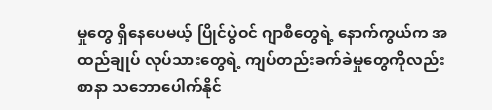မှုတွေ ရှိနေပေမယ့် ပြိုင်ပွဲဝင် ဂျာစီတွေရဲ့ နောက်ကွယ်က အထည်ချုပ် လုပ်သားတွေရဲ့ ကျပ်တည်းခက်ခဲမှုတွေကိုလည်း စာနာ သဘောပေါက်နိုင်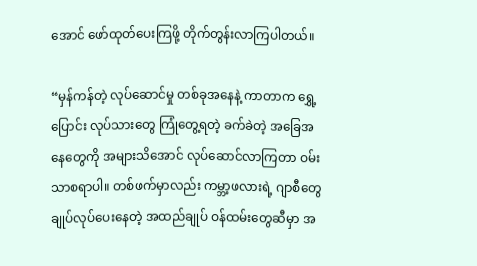အောင် ဖော်ထုတ်ပေးကြဖို့ တိုက်တွန်းလာကြပါတယ်။

“မှန်ကန်တဲ့ လုပ်ဆောင်မှု တစ်ခုအနေနဲ့ ကာတာက ရွှေ့ပြောင်း လုပ်သားတွေ ကြုံတွေ့ရတဲ့ ခက်ခဲတဲ့ အခြေအနေတွေကို အများသိအောင် လုပ်ဆောင်လာကြတာ ဝမ်းသာစရာပါ။ တစ်ဖက်မှာလည်း ကမ္ဘာ့ဖလားရဲ့ ဂျာစီတွေ ချုပ်လုပ်ပေးနေတဲ့ အထည်ချုပ် ဝန်ထမ်းတွေဆီမှာ အ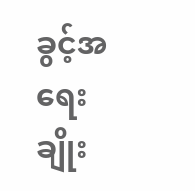ခွင့်အရေး ချိုး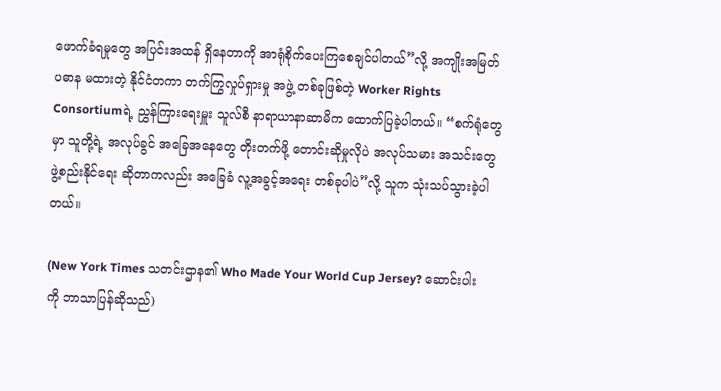ဖောက်ခံရမှုတွေ အပြင်းအထန် ရှိနေတာကို အာရုံစိုက်ပေးကြစေချင်ပါတယ်”လို့ အကျိုးအမြတ် ပဓာန မထားတဲ့ နိုင်ငံတကာ တက်ကြွလှုပ်ရှားမှု အဖွဲ့ တစ်ခုဖြစ်တဲ့ Worker Rights Consortiumရဲ့ ညွှန်ကြားရေးမှူး သူလ်စီ နာရာယာနာဆာမိက ထောက်ပြခဲ့ပါတယ်။ “စက်ရုံတွေမှာ သူတို့ရဲ့ အလုပ်ခွင် အခြေအနေတွေ တိုးတက်ဖို့ တောင်းဆိုမှုလိုပဲ အလုပ်သမား အသင်းတွေ ဖွဲ့စည်းနိုင်ရေး ဆိုတာကလည်း အခြေခံ လူ့အခွင့်အရေး တစ်ခုပါပဲ”လို့ သူက သုံးသပ်သွားခဲ့ပါတယ်။

(New York Times သတင်းဌာန၏ Who Made Your World Cup Jersey? ဆောင်းပါးကို ဘာသာပြန်ဆိုသည်)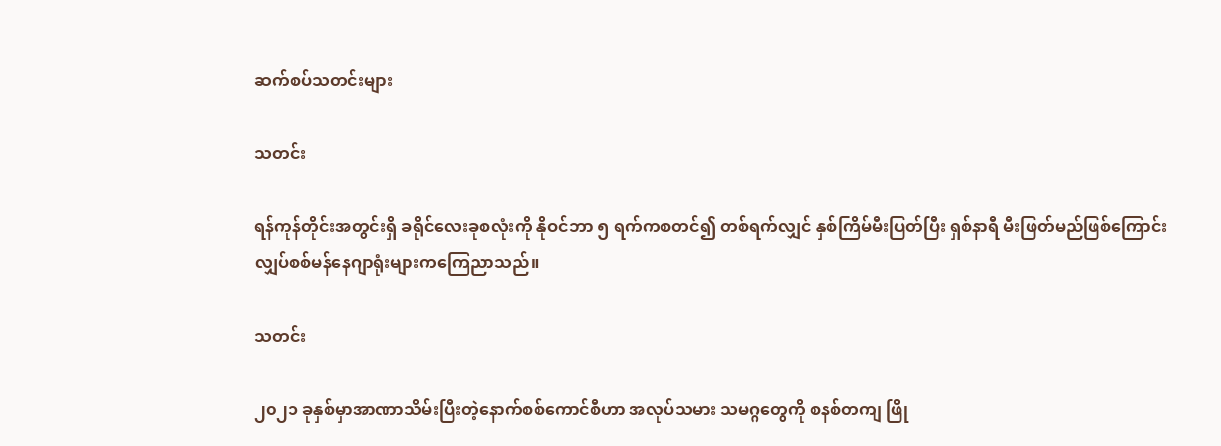ဆက်စပ်သတင်းများ

သတင်း

ရန်ကုန်တိုင်းအတွင်းရှိ ခရိုင်လေးခုစလုံးကို နိုဝင်ဘာ ၅ ရက်ကစတင်၍ တစ်ရက်လျှင် နှစ်ကြိမ်မီးပြတ်ပြီး ရှစ်နာရီ မီးဖြတ်မည်ဖြစ်ကြောင်း လျှပ်စစ်မန်နေဂျာရုံးများကကြေညာသည်။

သတင်း

၂၀၂၁ ခုနှစ်မှာအာဏာသိမ်းပြီးတဲ့နောက်စစ်ကောင်စီဟာ အလုပ်သမား သမဂ္ဂတွေကို စနစ်တကျ ဖြို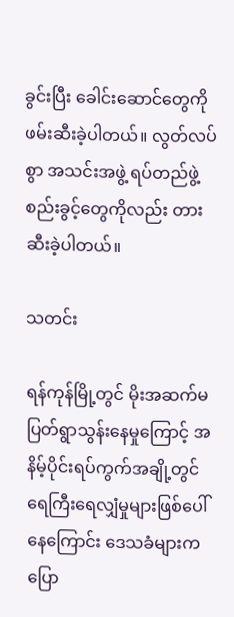ခွင်းပြီး ခေါင်းဆောင်တွေကို ဖမ်းဆီးခဲ့ပါတယ်။ လွတ်လပ်စွာ အသင်းအဖွဲ့ ရပ်တည်ဖွဲ့စည်းခွင့်တွေကိုလည်း တားဆီးခဲ့ပါတယ်။

သတင်း

ရန်ကုန်မြို့တွင် မိုးအဆက်မပြတ်ရွာသွန်းနေမှုကြောင့် အနိမ့်ပိုင်းရပ်ကွက်အချို့တွင်ရေကြီးရေလျှံမှုများဖြစ်ပေါ်နေကြောင်း ဒေသခံများကပြော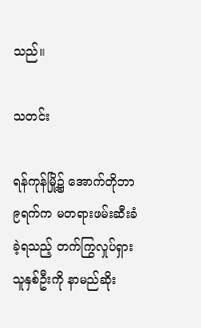သည်။

သတင်း

ရန်ကုန်မြို့၌ အောက်တိုဘာ ၉ရက်က မတရားဖမ်းဆီးခံခဲ့ရသည့် တက်ကြွလှုပ်ရှားသူနှစ်ဦးကို နာမည်ဆိုး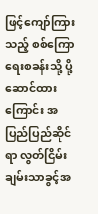ဖြင့်ကျော်ကြားသည့် စစ်ကြောရေးစခန်းသို့ ပို့ဆောင်ထားကြောင်း အပြည်ပြည်ဆိုင်ရာ လွတ်ငြိမ်းချမ်းသာခွင့်အ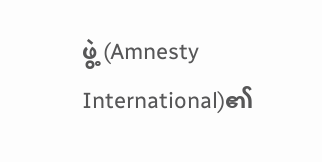ဖွဲ့ (Amnesty International)၏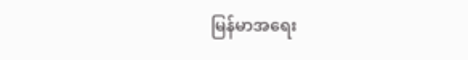မြန်မာအရေး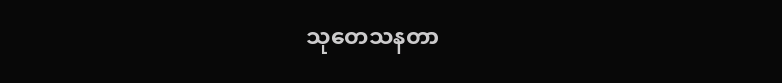သုတေသနတာ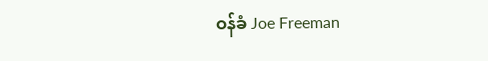ဝန်ခံ Joe Freeman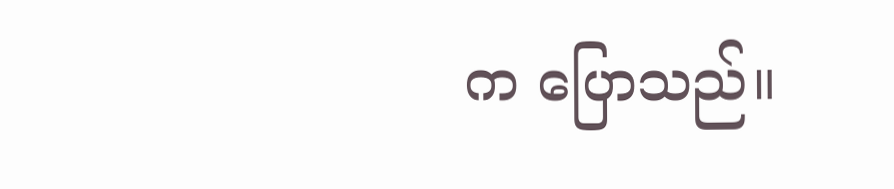က ပြောသည်။